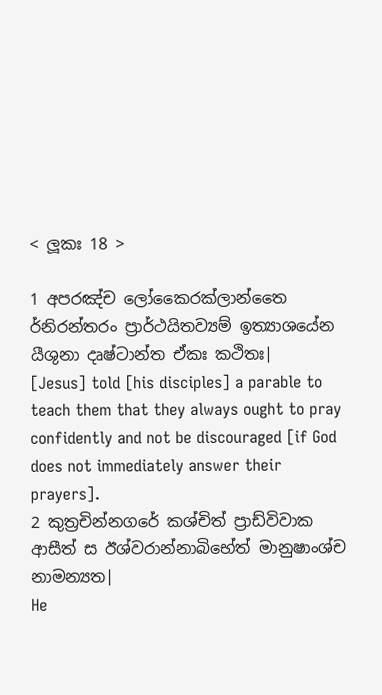< ලූකඃ 18 >

1 අපරඤ්ච ලෝකෛරක්ලාන්තෛ ර්නිරන්තරං ප්‍රාර්ථයිතව්‍යම් ඉත්‍යාශයේන යීශුනා දෘෂ්ටාන්ත ඒකඃ කථිතඃ|
[Jesus] told [his disciples] a parable to teach them that they always ought to pray confidently and not be discouraged [if God does not immediately answer their prayers].
2 කුත්‍රචින්නගරේ කශ්චිත් ප්‍රාඩ්විවාක ආසීත් ස ඊශ්වරාන්නාබිභේත් මානුෂාංශ්ච නාමන්‍යත|
He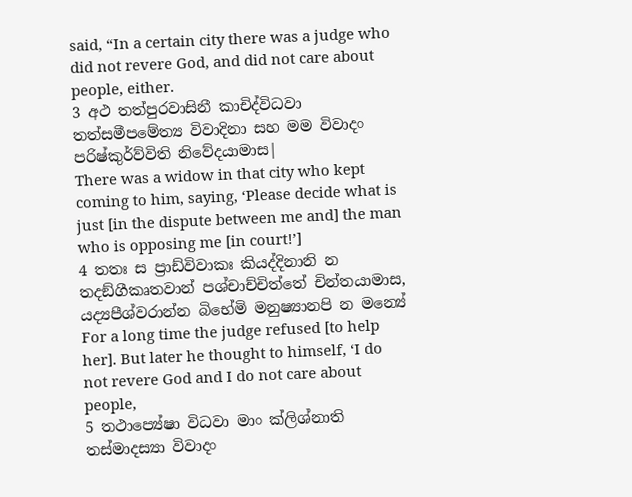said, “In a certain city there was a judge who did not revere God, and did not care about people, either.
3 අථ තත්පුරවාසිනී කාචිද්විධවා තත්සමීපමේත්‍ය විවාදිනා සහ මම විවාදං පරිෂ්කුර්ව්විති නිවේදයාමාස|
There was a widow in that city who kept coming to him, saying, ‘Please decide what is just [in the dispute between me and] the man who is opposing me [in court!’]
4 තතඃ ස ප්‍රාඩ්විවාකඃ කියද්දිනානි න තදඞ්ගීකෘතවාන් පශ්චාච්චිත්තේ චින්තයාමාස, යද්‍යපීශ්වරාන්න බිභේමි මනුෂ්‍යානපි න මන්‍යේ
For a long time the judge refused [to help her]. But later he thought to himself, ‘I do not revere God and I do not care about people,
5 තථාප්‍යේෂා විධවා මාං ක්ලිශ්නාති තස්මාදස්‍යා විවාදං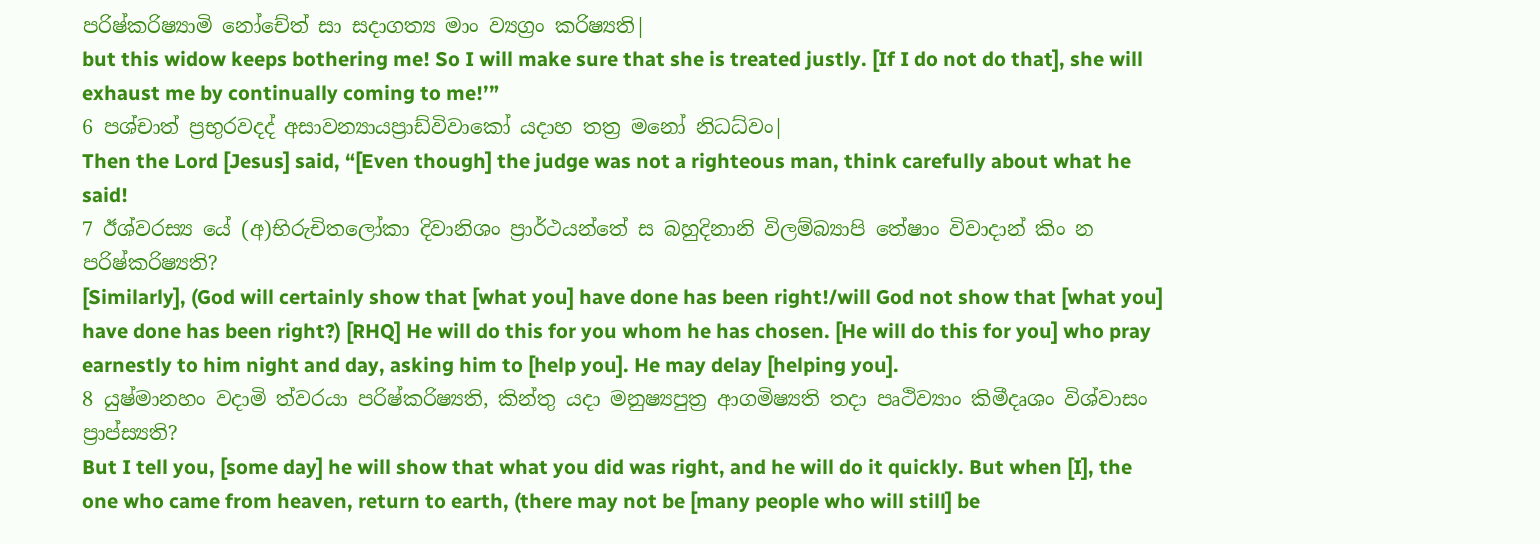පරිෂ්කරිෂ්‍යාමි නෝචේත් සා සදාගත්‍ය මාං ව්‍යග්‍රං කරිෂ්‍යති|
but this widow keeps bothering me! So I will make sure that she is treated justly. [If I do not do that], she will exhaust me by continually coming to me!’”
6 පශ්චාත් ප්‍රභුරවදද් අසාවන්‍යායප්‍රාඩ්විවාකෝ යදාහ තත්‍ර මනෝ නිධධ්වං|
Then the Lord [Jesus] said, “[Even though] the judge was not a righteous man, think carefully about what he said!
7 ඊශ්වරස්‍ය යේ (අ)භිරුචිතලෝකා දිවානිශං ප්‍රාර්ථයන්තේ ස බහුදිනානි විලම්බ්‍යාපි තේෂාං විවාදාන් කිං න පරිෂ්කරිෂ්‍යති?
[Similarly], (God will certainly show that [what you] have done has been right!/will God not show that [what you] have done has been right?) [RHQ] He will do this for you whom he has chosen. [He will do this for you] who pray earnestly to him night and day, asking him to [help you]. He may delay [helping you].
8 යුෂ්මානහං වදාමි ත්වරයා පරිෂ්කරිෂ්‍යති, කින්තු යදා මනුෂ්‍යපුත්‍ර ආගමිෂ්‍යති තදා පෘථිව්‍යාං කිමීදෘශං විශ්වාසං ප්‍රාප්ස්‍යති?
But I tell you, [some day] he will show that what you did was right, and he will do it quickly. But when [I], the one who came from heaven, return to earth, (there may not be [many people who will still] be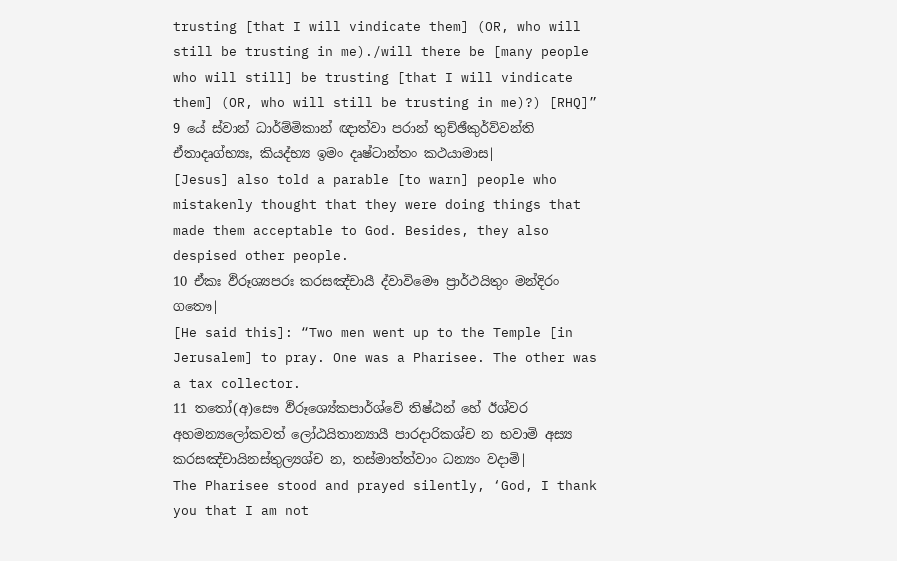trusting [that I will vindicate them] (OR, who will still be trusting in me)./will there be [many people who will still] be trusting [that I will vindicate them] (OR, who will still be trusting in me)?) [RHQ]”
9 යේ ස්වාන් ධාර්ම්මිකාන් ඥාත්වා පරාන් තුච්ඡීකුර්ව්වන්ති ඒතාදෘග්භ්‍යඃ, කියද්භ්‍ය ඉමං දෘෂ්ටාන්තං කථයාමාස|
[Jesus] also told a parable [to warn] people who mistakenly thought that they were doing things that made them acceptable to God. Besides, they also despised other people.
10 ඒකඃ ඵිරූශ්‍යපරඃ කරසඤ්චායී ද්වාවිමෞ ප්‍රාර්ථයිතුං මන්දිරං ගතෞ|
[He said this]: “Two men went up to the Temple [in Jerusalem] to pray. One was a Pharisee. The other was a tax collector.
11 තතෝ(අ)සෞ ඵිරූශ්‍යේකපාර්ශ්වේ තිෂ්ඨන් හේ ඊශ්වර අහමන්‍යලෝකවත් ලෝඨයිතාන්‍යායී පාරදාරිකශ්ච න භවාමි අස්‍ය කරසඤ්චායිනස්තුල්‍යශ්ච න, තස්මාත්ත්වාං ධන්‍යං වදාමි|
The Pharisee stood and prayed silently, ‘God, I thank you that I am not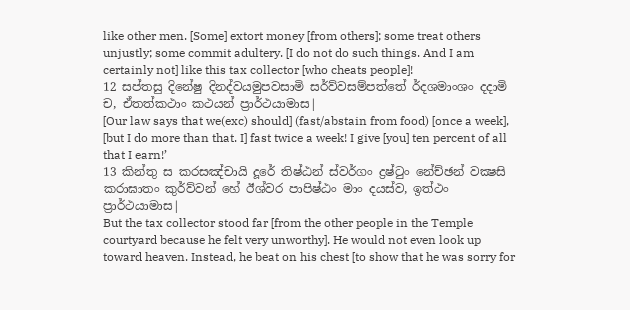like other men. [Some] extort money [from others]; some treat others unjustly; some commit adultery. [I do not do such things. And I am certainly not] like this tax collector [who cheats people]!
12 සප්තසු දිනේෂු දිනද්වයමුපවසාමි සර්ව්වසම්පත්තේ ර්දශමාංශං දදාමි ච, ඒතත්කථාං කථයන් ප්‍රාර්ථයාමාස|
[Our law says that we(exc) should] (fast/abstain from food) [once a week], [but I do more than that. I] fast twice a week! I give [you] ten percent of all that I earn!’
13 කින්තු ස කරසඤ්චායි දූරේ තිෂ්ඨන් ස්වර්ගං ද්‍රෂ්ටුං නේච්ඡන් වක්‍ෂසි කරාඝාතං කුර්ව්වන් හේ ඊශ්වර පාපිෂ්ඨං මාං දයස්ව, ඉත්ථං ප්‍රාර්ථයාමාස|
But the tax collector stood far [from the other people in the Temple courtyard because he felt very unworthy]. He would not even look up toward heaven. Instead, he beat on his chest [to show that he was sorry for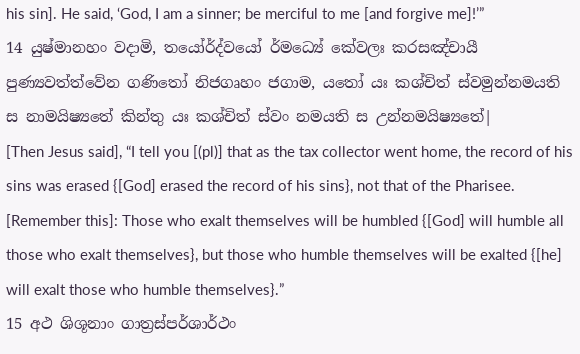his sin]. He said, ‘God, I am a sinner; be merciful to me [and forgive me]!’”
14 යුෂ්මානහං වදාමි, තයෝර්ද්වයෝ ර්මධ්‍යේ කේවලඃ කරසඤ්චායී පුණ්‍යවත්ත්වේන ගණිතෝ නිජගෘහං ජගාම, යතෝ යඃ කශ්චිත් ස්වමුන්නමයති ස නාමයිෂ්‍යතේ කින්තු යඃ කශ්චිත් ස්වං නමයති ස උන්නමයිෂ්‍යතේ|
[Then Jesus said], “I tell you [(pl)] that as the tax collector went home, the record of his sins was erased {[God] erased the record of his sins}, not that of the Pharisee. [Remember this]: Those who exalt themselves will be humbled {[God] will humble all those who exalt themselves}, but those who humble themselves will be exalted {[he] will exalt those who humble themselves}.”
15 අථ ශිශූනාං ගාත්‍රස්පර්ශාර්ථං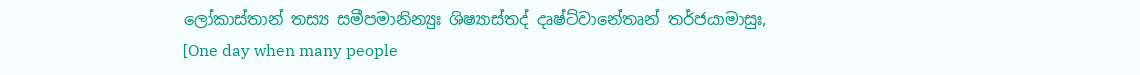ලෝකාස්තාන් තස්‍ය සමීපමානින්‍යුඃ ශිෂ්‍යාස්තද් දෘෂ්ට්වානේතෘන් තර්ජයාමාසුඃ,
[One day when many people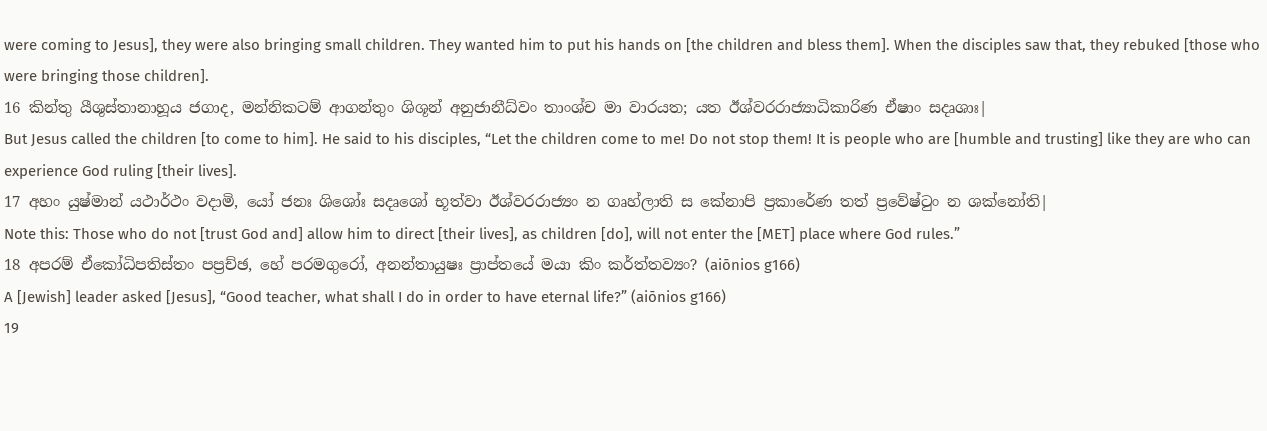were coming to Jesus], they were also bringing small children. They wanted him to put his hands on [the children and bless them]. When the disciples saw that, they rebuked [those who were bringing those children].
16 කින්තු යීශුස්තානාහූය ජගාද, මන්නිකටම් ආගන්තුං ශිශූන් අනුජානීධ්වං තාංශ්ච මා වාරයත; යත ඊශ්වරරාජ්‍යාධිකාරිණ ඒෂාං සදෘශාඃ|
But Jesus called the children [to come to him]. He said to his disciples, “Let the children come to me! Do not stop them! It is people who are [humble and trusting] like they are who can experience God ruling [their lives].
17 අහං යුෂ්මාන් යථාර්ථං වදාමි, යෝ ජනඃ ශිශෝඃ සදෘශෝ භූත්වා ඊශ්වරරාජ්‍යං න ගෘහ්ලාති ස කේනාපි ප්‍රකාරේණ තත් ප්‍රවේෂ්ටුං න ශක්නෝති|
Note this: Those who do not [trust God and] allow him to direct [their lives], as children [do], will not enter the [MET] place where God rules.”
18 අපරම් ඒකෝධිපතිස්තං පප්‍රච්ඡ, හේ පරමගුරෝ, අනන්තායුෂඃ ප්‍රාප්තයේ මයා කිං කර්ත්තව්‍යං? (aiōnios g166)
A [Jewish] leader asked [Jesus], “Good teacher, what shall I do in order to have eternal life?” (aiōnios g166)
19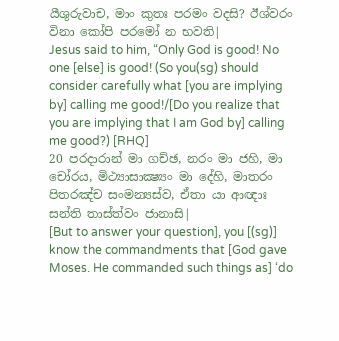යීශුරුවාච, මාං කුතඃ පරමං වදසි? ඊශ්වරං විනා කෝපි පරමෝ න භවති|
Jesus said to him, “Only God is good! No one [else] is good! (So you(sg) should consider carefully what [you are implying by] calling me good!/[Do you realize that you are implying that I am God by] calling me good?) [RHQ]
20 පරදාරාන් මා ගච්ඡ, නරං මා ජහි, මා චෝරය, මිථ්‍යාසාක්‍ෂ්‍යං මා දේහි, මාතරං පිතරඤ්ච සංමන්‍යස්ව, ඒතා යා ආඥාඃ සන්ති තාස්ත්වං ජානාසි|
[But to answer your question], you [(sg)] know the commandments that [God gave Moses. He commanded such things as] ‘do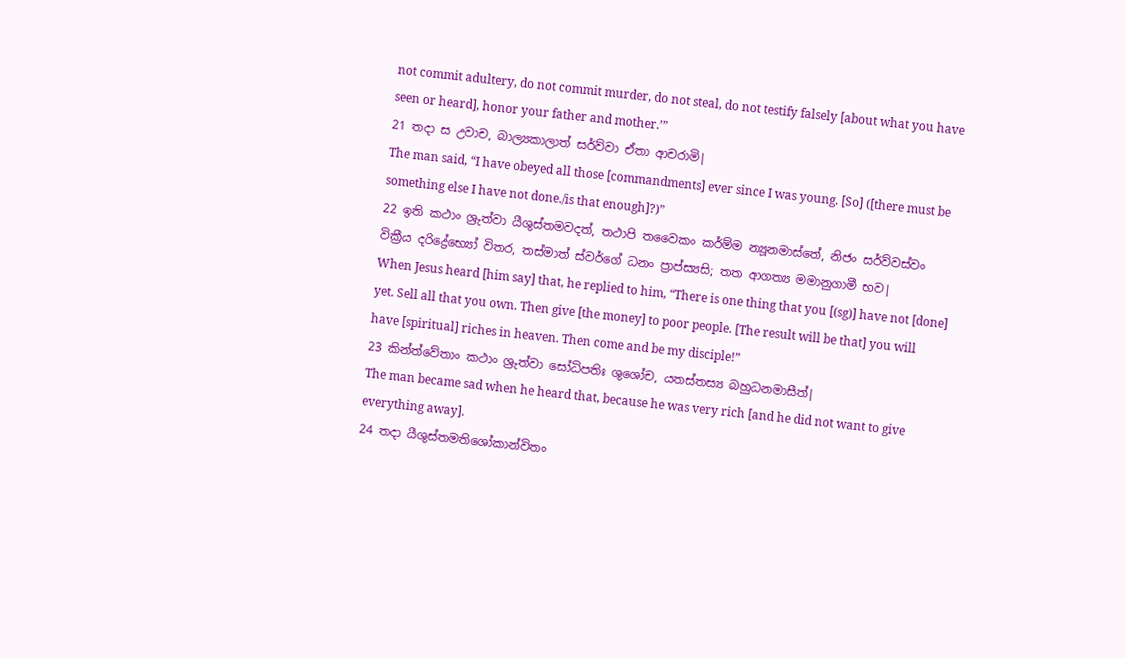not commit adultery, do not commit murder, do not steal, do not testify falsely [about what you have seen or heard], honor your father and mother.’”
21 තදා ස උවාච, බාල්‍යකාලාත් සර්ව්වා ඒතා ආචරාමි|
The man said, “I have obeyed all those [commandments] ever since I was young. [So] ([there must be something else I have not done./is that enough]?)”
22 ඉති කථාං ශ්‍රුත්වා යීශුස්තමවදත්, තථාපි තවෛකං කර්ම්ම න්‍යූනමාස්තේ, නිජං සර්ව්වස්වං වික්‍රීය දරිද්‍රේභ්‍යෝ විතර, තස්මාත් ස්වර්ගේ ධනං ප්‍රාප්ස්‍යසි; තත ආගත්‍ය මමානුගාමී භව|
When Jesus heard [him say] that, he replied to him, “There is one thing that you [(sg)] have not [done] yet. Sell all that you own. Then give [the money] to poor people. [The result will be that] you will have [spiritual] riches in heaven. Then come and be my disciple!”
23 කින්ත්වේතාං කථාං ශ්‍රුත්වා සෝධිපතිඃ ශුශෝච, යතස්තස්‍ය බහුධනමාසීත්|
The man became sad when he heard that, because he was very rich [and he did not want to give everything away].
24 තදා යීශුස්තමතිශෝකාන්විතං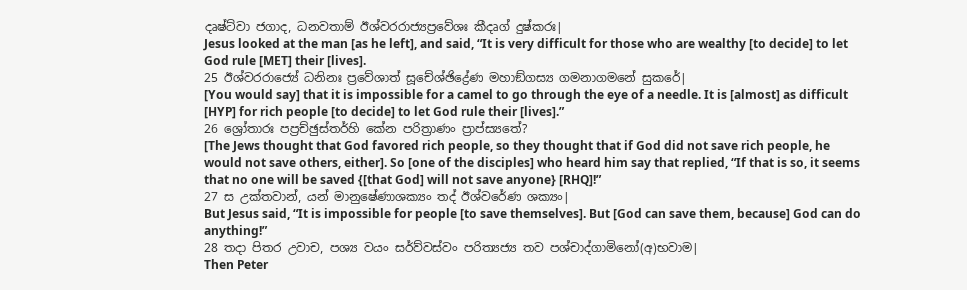දෘෂ්ට්වා ජගාද, ධනවතාම් ඊශ්වරරාජ්‍යප්‍රවේශඃ කීදෘග් දුෂ්කරඃ|
Jesus looked at the man [as he left], and said, “It is very difficult for those who are wealthy [to decide] to let God rule [MET] their [lives].
25 ඊශ්වරරාජ්‍යේ ධනිනඃ ප්‍රවේශාත් සූචේශ්ඡිද්‍රේණ මහාඞ්ගස්‍ය ගමනාගමනේ සුකරේ|
[You would say] that it is impossible for a camel to go through the eye of a needle. It is [almost] as difficult [HYP] for rich people [to decide] to let God rule their [lives].”
26 ශ්‍රෝතාරඃ පප්‍රච්ඡුස්තර්හි කේන පරිත්‍රාණං ප්‍රාප්ස්‍යතේ?
[The Jews thought that God favored rich people, so they thought that if God did not save rich people, he would not save others, either]. So [one of the disciples] who heard him say that replied, “If that is so, it seems that no one will be saved {[that God] will not save anyone} [RHQ]!”
27 ස උක්තවාන්, යන් මානුෂේණාශක්‍යං තද් ඊශ්වරේණ ශක්‍යං|
But Jesus said, “It is impossible for people [to save themselves]. But [God can save them, because] God can do anything!”
28 තදා පිතර උවාච, පශ්‍ය වයං සර්ව්වස්වං පරිත්‍යජ්‍ය තව පශ්චාද්ගාමිනෝ(අ)භවාම|
Then Peter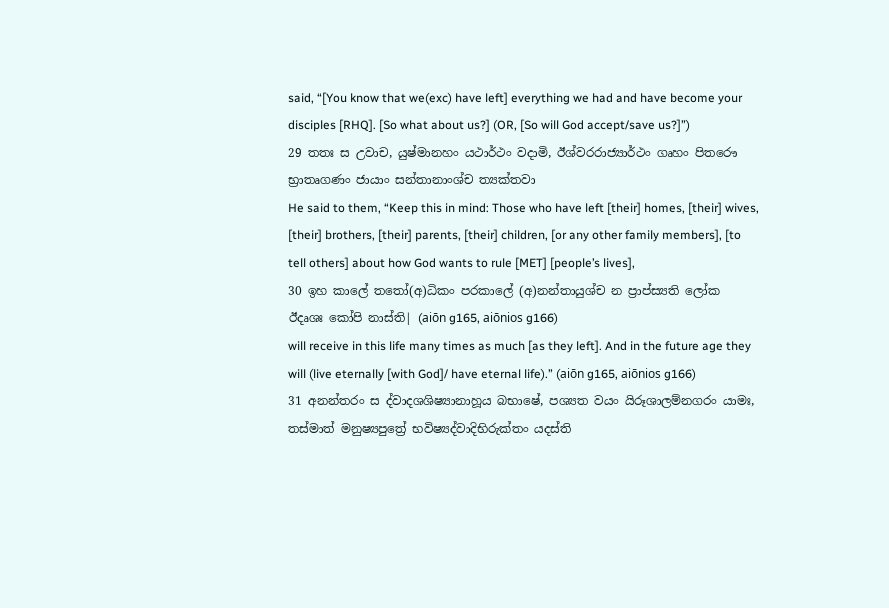said, “[You know that we(exc) have left] everything we had and have become your disciples [RHQ]. [So what about us?] (OR, [So will God accept/save us?]”)
29 තතඃ ස උවාච, යුෂ්මානහං යථාර්ථං වදාමි, ඊශ්වරරාජ්‍යාර්ථං ගෘහං පිතරෞ භ්‍රාතෘගණං ජායාං සන්තානාංශ්ච ත්‍යක්තවා
He said to them, “Keep this in mind: Those who have left [their] homes, [their] wives, [their] brothers, [their] parents, [their] children, [or any other family members], [to tell others] about how God wants to rule [MET] [people’s lives],
30 ඉහ කාලේ තතෝ(අ)ධිකං පරකාලේ (අ)නන්තායුශ්ච න ප්‍රාප්ස්‍යති ලෝක ඊදෘශඃ කෝපි නාස්ති| (aiōn g165, aiōnios g166)
will receive in this life many times as much [as they left]. And in the future age they will (live eternally [with God]/ have eternal life).” (aiōn g165, aiōnios g166)
31 අනන්තරං ස ද්වාදශශිෂ්‍යානාහූය බභාෂේ, පශ්‍යත වයං යිරූශාලම්නගරං යාමඃ, තස්මාත් මනුෂ්‍යපුත්‍රේ භවිෂ්‍යද්වාදිභිරුක්තං යදස්ති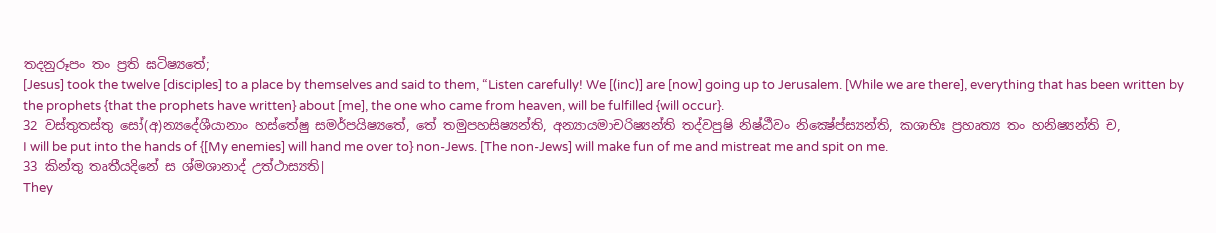තදනුරූපං තං ප්‍රති ඝටිෂ්‍යතේ;
[Jesus] took the twelve [disciples] to a place by themselves and said to them, “Listen carefully! We [(inc)] are [now] going up to Jerusalem. [While we are there], everything that has been written by the prophets {that the prophets have written} about [me], the one who came from heaven, will be fulfilled {will occur}.
32 වස්තුතස්තු සෝ(අ)න්‍යදේශීයානාං හස්තේෂු සමර්පයිෂ්‍යතේ, තේ තමුපහසිෂ්‍යන්ති, අන්‍යායමාචරිෂ්‍යන්ති තද්වපුෂි නිෂ්ඨීවං නික්‍ෂේප්ස්‍යන්ති, කශාභිඃ ප්‍රහෘත්‍ය තං හනිෂ්‍යන්ති ච,
I will be put into the hands of {[My enemies] will hand me over to} non-Jews. [The non-Jews] will make fun of me and mistreat me and spit on me.
33 කින්තු තෘතීයදිනේ ස ශ්මශානාද් උත්ථාස්‍යති|
They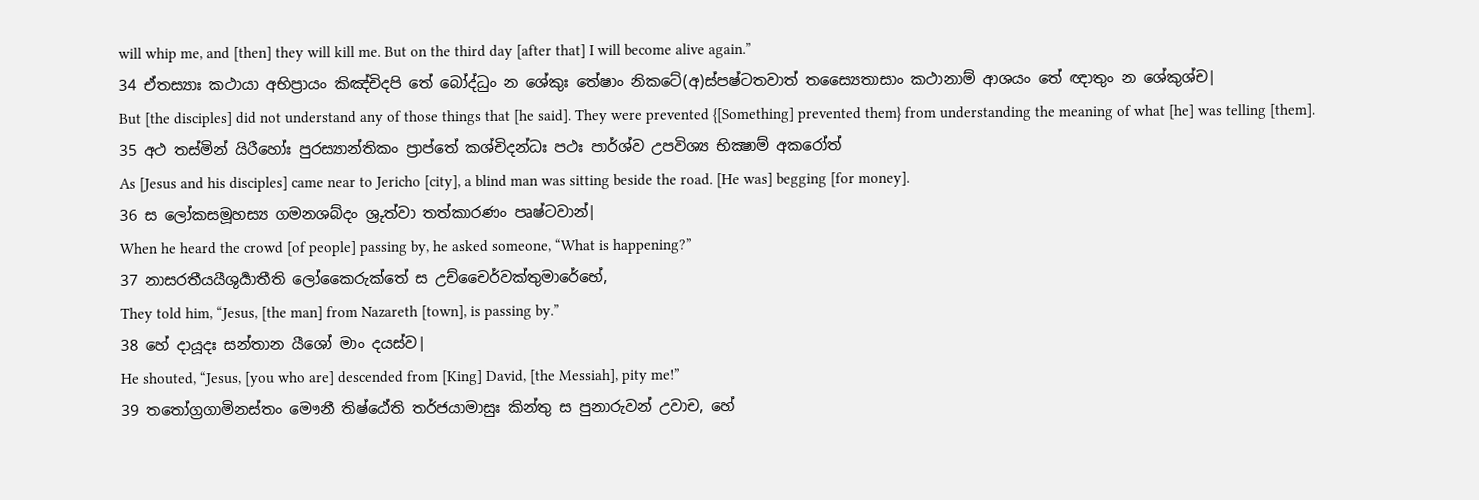will whip me, and [then] they will kill me. But on the third day [after that] I will become alive again.”
34 ඒතස්‍යාඃ කථායා අභිප්‍රායං කිඤ්චිදපි තේ බෝද්ධුං න ශේකුඃ තේෂාං නිකටේ(අ)ස්පෂ්ටතවාත් තස්‍යෛතාසාං කථානාම් ආශයං තේ ඥාතුං න ශේකුශ්ච|
But [the disciples] did not understand any of those things that [he said]. They were prevented {[Something] prevented them} from understanding the meaning of what [he] was telling [them].
35 අථ තස්මින් යිරීහෝඃ පුරස්‍යාන්තිකං ප්‍රාප්තේ කශ්චිදන්ධඃ පථඃ පාර්ශ්ව උපවිශ්‍ය භික්‍ෂාම් අකරෝත්
As [Jesus and his disciples] came near to Jericho [city], a blind man was sitting beside the road. [He was] begging [for money].
36 ස ලෝකසමූහස්‍ය ගමනශබ්දං ශ්‍රුත්වා තත්කාරණං පෘෂ්ටවාන්|
When he heard the crowd [of people] passing by, he asked someone, “What is happening?”
37 නාසරතීයයීශුර්‍යාතීති ලෝකෛරුක්තේ ස උච්චෛර්වක්තුමාරේභේ,
They told him, “Jesus, [the man] from Nazareth [town], is passing by.”
38 හේ දායූදඃ සන්තාන යීශෝ මාං දයස්ව|
He shouted, “Jesus, [you who are] descended from [King] David, [the Messiah], pity me!”
39 තතෝග්‍රගාමිනස්තං මෞනී තිෂ්ඨේති තර්ජයාමාසුඃ කින්තු ස පුනාරුවන් උවාච, හේ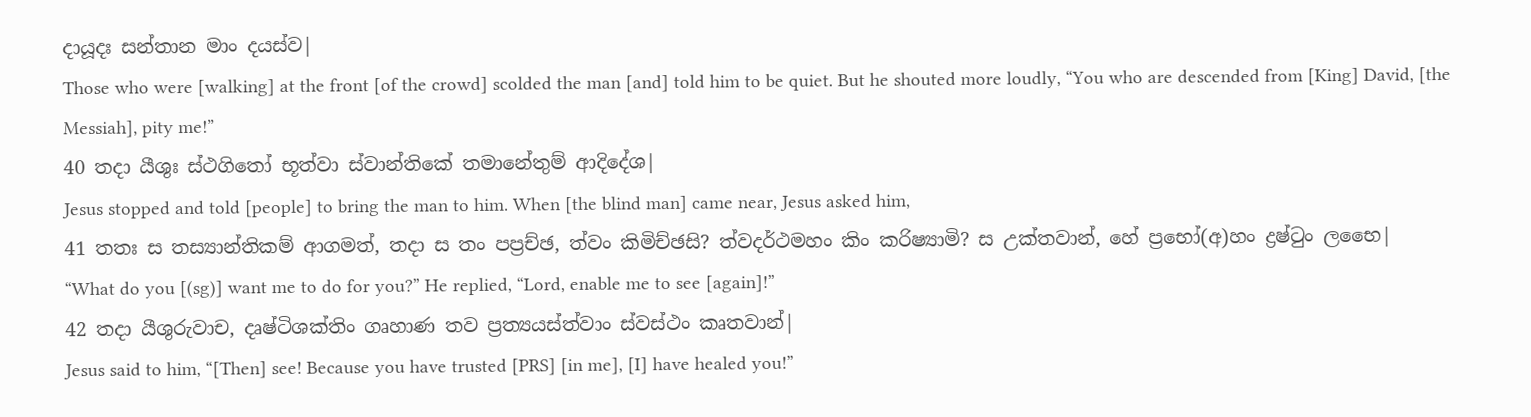දායූදඃ සන්තාන මාං දයස්ව|
Those who were [walking] at the front [of the crowd] scolded the man [and] told him to be quiet. But he shouted more loudly, “You who are descended from [King] David, [the Messiah], pity me!”
40 තදා යීශුඃ ස්ථගිතෝ භූත්වා ස්වාන්තිකේ තමානේතුම් ආදිදේශ|
Jesus stopped and told [people] to bring the man to him. When [the blind man] came near, Jesus asked him,
41 තතඃ ස තස්‍යාන්තිකම් ආගමත්, තදා ස තං පප්‍රච්ඡ, ත්වං කිමිච්ඡසි? ත්වදර්ථමහං කිං කරිෂ්‍යාමි? ස උක්තවාන්, හේ ප්‍රභෝ(අ)හං ද්‍රෂ්ටුං ලභෛ|
“What do you [(sg)] want me to do for you?” He replied, “Lord, enable me to see [again]!”
42 තදා යීශුරුවාච, දෘෂ්ටිශක්තිං ගෘහාණ තව ප්‍රත්‍යයස්ත්වාං ස්වස්ථං කෘතවාන්|
Jesus said to him, “[Then] see! Because you have trusted [PRS] [in me], [I] have healed you!”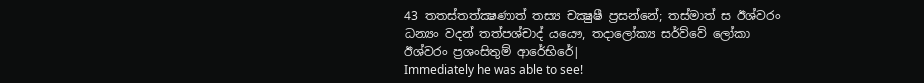43 තතස්තත්ක්‍ෂණාත් තස්‍ය චක්‍ෂුෂී ප්‍රසන්නේ; තස්මාත් ස ඊශ්වරං ධන්‍යං වදන් තත්පශ්චාද් යයෞ, තදාලෝක්‍ය සර්ව්වේ ලෝකා ඊශ්වරං ප්‍රශංසිතුම් ආරේභිරේ|
Immediately he was able to see!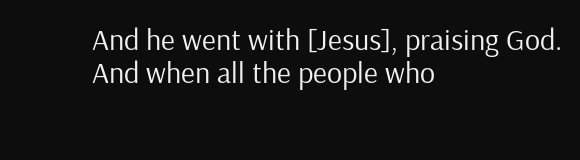And he went with [Jesus], praising God. And when all the people who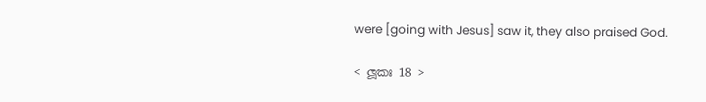were [going with Jesus] saw it, they also praised God.

< ලූකඃ 18 >